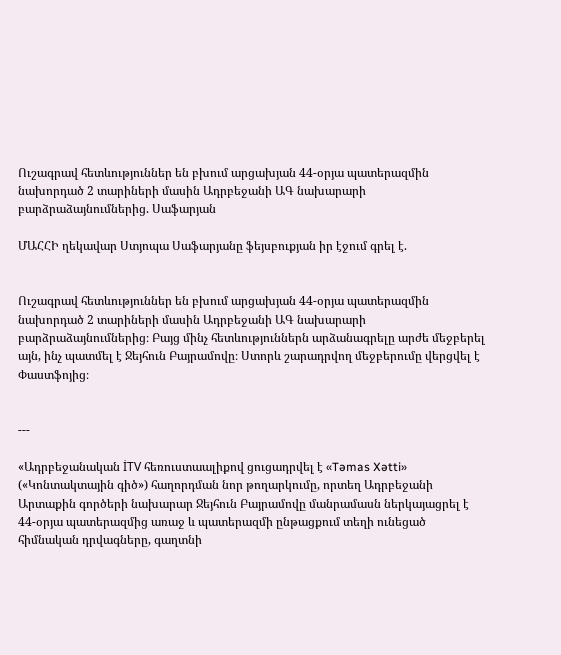Ուշագրավ հետևություններ են բխում արցախյան 44-օրյա պատերազմին նախորդած 2 տարիների մասին Ադրբեջանի ԱԳ նախարարի բարձրաձայնումներից. Սաֆարյան

ՄԱՀՀԻ ղեկավար Ստյոպա Սաֆարյանը ֆեյսբուքյան իր էջում գրել է.


Ուշագրավ հետևություններ են բխում արցախյան 44-օրյա պատերազմին նախորդած 2 տարիների մասին Ադրբեջանի ԱԳ նախարարի բարձրաձայնումներից։ Բայց մինչ հետևություններն արձանագրելը արժե մեջբերել այն, ինչ պատմել է Ջեյհուն Բայրամովը։ Ստորև շարադրվող մեջբերումը վերցվել է Փաստֆոյից։


---

«Ադրբեջանական İTV հեռուստաալիքով ցուցադրվել է «Təmas Xətti» («Կոնտակտային գիծ») հաղորդման նոր թողարկումը, որտեղ Ադրբեջանի Արտաքին գործերի նախարար Ջեյհուն Բայրամովը մանրամասն ներկայացրել է 44-օրյա պատերազմից առաջ և պատերազմի ընթացքում տեղի ունեցած հիմնական դրվագները, գաղտնի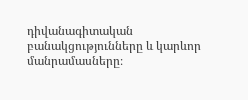դիվանագիտական բանակցությունները և կարևոր մանրամասները։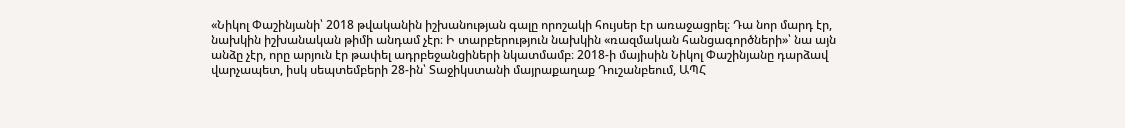«Նիկոլ Փաշինյանի՝ 2018 թվականին իշխանության գալը որոշակի հույսեր էր առաջացրել։ Դա նոր մարդ էր, նախկին իշխանական թիմի անդամ չէր։ Ի տարբերություն նախկին «ռազմական հանցագործների»՝ նա այն անձը չէր, որը արյուն էր թափել ադրբեջանցիների նկատմամբ։ 2018-ի մայիսին Նիկոլ Փաշինյանը դարձավ վարչապետ, իսկ սեպտեմբերի 28-ին՝ Տաջիկստանի մայրաքաղաք Դուշանբեում, ԱՊՀ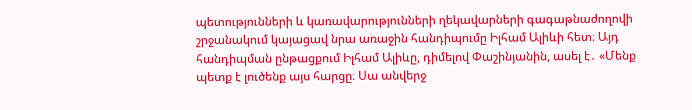պետությունների և կառավարությունների ղեկավարների գագաթնաժողովի շրջանակում կայացավ նրա առաջին հանդիպումը Իլհամ Ալիևի հետ։ Այդ հանդիպման ընթացքում Իլհամ Ալիևը, դիմելով Փաշինյանին, ասել է․ «Մենք պետք է լուծենք այս հարցը։ Սա անվերջ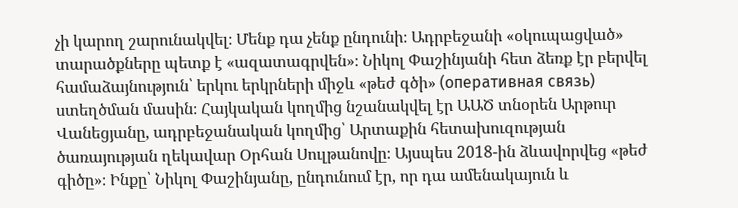չի կարող շարունակվել։ Մենք դա չենք ընդունի։ Ադրբեջանի «օկուպացված» տարածքները պետք է «ազատագրվեն»։ Նիկոլ Փաշինյանի հետ ձեռք էր բերվել համաձայնություն՝ երկու երկրների միջև «թեժ գծի» (оперативная связь) ստեղծման մասին։ Հայկական կողմից նշանակվել էր ԱԱԾ տնօրեն Արթուր Վանեցյանը, ադրբեջանական կողմից՝ Արտաքին հետախուզության ծառայության ղեկավար Օրհան Սուլթանովը։ Այսպես 2018-ին ձևավորվեց «թեժ գիծը»։ Ինքը՝ Նիկոլ Փաշինյանը, ընդունում էր, որ դա ամենակայուն և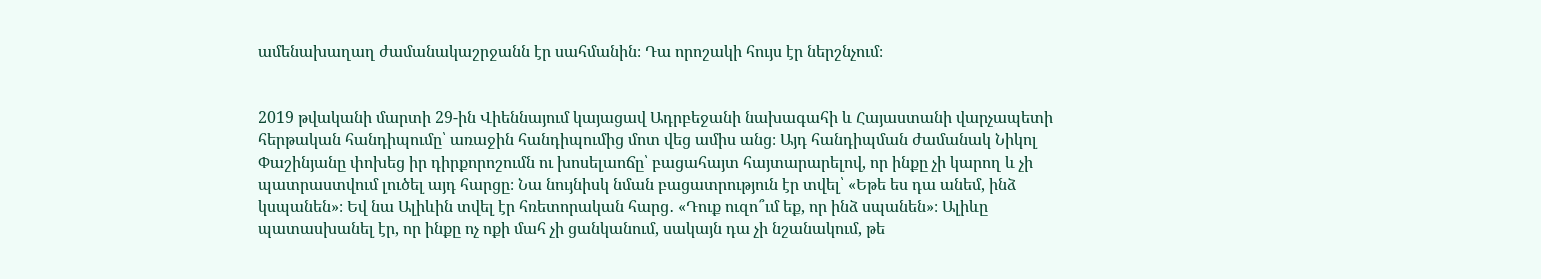ամենախաղաղ ժամանակաշրջանն էր սահմանին։ Դա որոշակի հույս էր ներշնչում։


2019 թվականի մարտի 29-ին Վիեննայում կայացավ Ադրբեջանի նախագահի և Հայաստանի վարչապետի հերթական հանդիպումը՝ առաջին հանդիպումից մոտ վեց ամիս անց։ Այդ հանդիպման ժամանակ Նիկոլ Փաշինյանը փոխեց իր դիրքորոշումն ու խոսելաոճը՝ բացահայտ հայտարարելով, որ ինքը չի կարող և չի պատրաստվում լուծել այդ հարցը։ Նա նույնիսկ նման բացատրություն էր տվել՝ «Եթե ես դա անեմ, ինձ կսպանեն»։ Եվ նա Ալիևին տվել էր հռետորական հարց․ «Դուք ուզո՞ւմ եք, որ ինձ սպանեն»։ Ալիևը պատասխանել էր, որ ինքը ոչ ոքի մահ չի ցանկանում, սակայն դա չի նշանակում, թե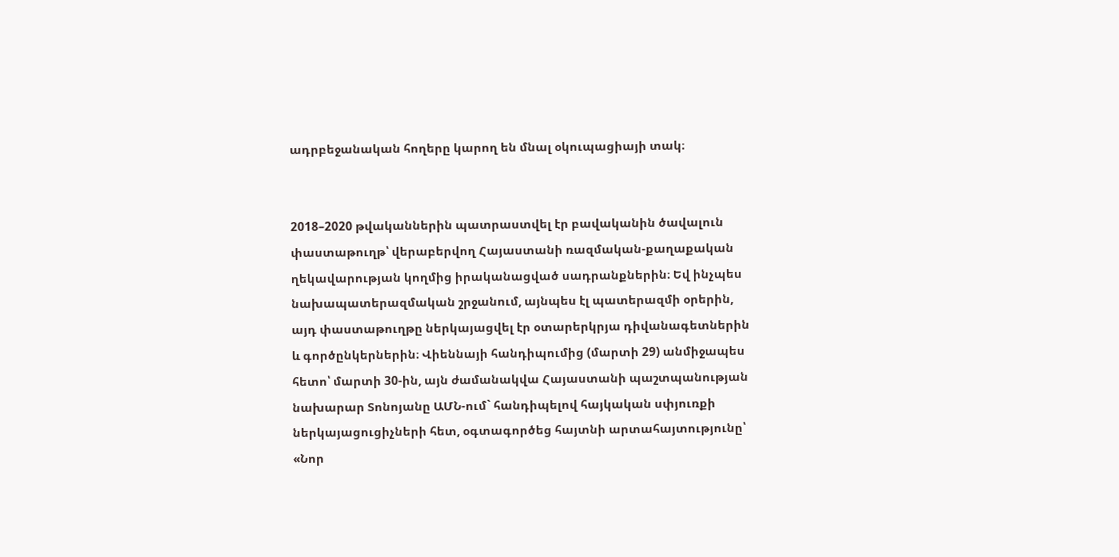ադրբեջանական հողերը կարող են մնալ օկուպացիայի տակ։


2018–2020 թվականներին պատրաստվել էր բավականին ծավալուն փաստաթուղթ՝ վերաբերվող Հայաստանի ռազմական-քաղաքական ղեկավարության կողմից իրականացված սադրանքներին։ Եվ ինչպես նախապատերազմական շրջանում, այնպես էլ պատերազմի օրերին, այդ փաստաթուղթը ներկայացվել էր օտարերկրյա դիվանագետներին և գործընկերներին։ Վիեննայի հանդիպումից (մարտի 29) անմիջապես հետո՝ մարտի 30-ին, այն ժամանակվա Հայաստանի պաշտպանության նախարար Տոնոյանը ԱՄՆ-ում` հանդիպելով հայկական սփյուռքի ներկայացուցիչների հետ, օգտագործեց հայտնի արտահայտությունը՝ «Նոր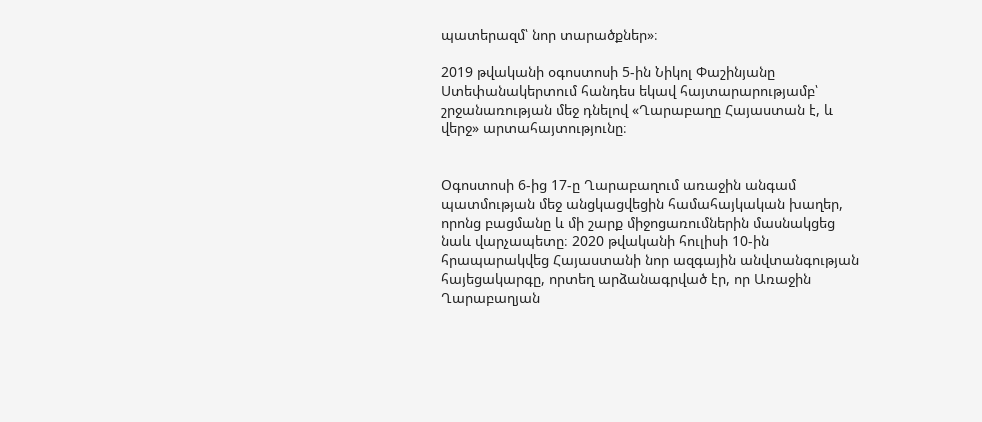պատերազմ՝ նոր տարածքներ»։

2019 թվականի օգոստոսի 5-ին Նիկոլ Փաշինյանը Ստեփանակերտում հանդես եկավ հայտարարությամբ՝ շրջանառության մեջ դնելով «Ղարաբաղը Հայաստան է, և վերջ» արտահայտությունը։


Օգոստոսի 6-ից 17-ը Ղարաբաղում առաջին անգամ պատմության մեջ անցկացվեցին համահայկական խաղեր, որոնց բացմանը և մի շարք միջոցառումներին մասնակցեց նաև վարչապետը։ 2020 թվականի հուլիսի 10-ին հրապարակվեց Հայաստանի նոր ազգային անվտանգության հայեցակարգը, որտեղ արձանագրված էր, որ Առաջին Ղարաբաղյան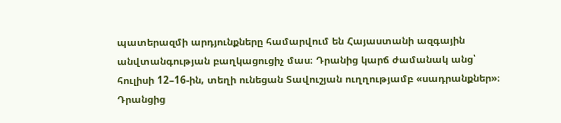պատերազմի արդյունքները համարվում են Հայաստանի ազգային անվտանգության բաղկացուցիչ մաս։ Դրանից կարճ ժամանակ անց՝ հուլիսի 12–16-ին, տեղի ունեցան Տավուշյան ուղղությամբ «սադրանքներ»։ Դրանցից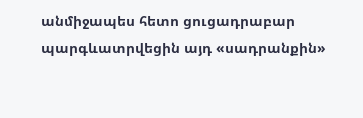անմիջապես հետո ցուցադրաբար պարգևատրվեցին այդ «սադրանքին»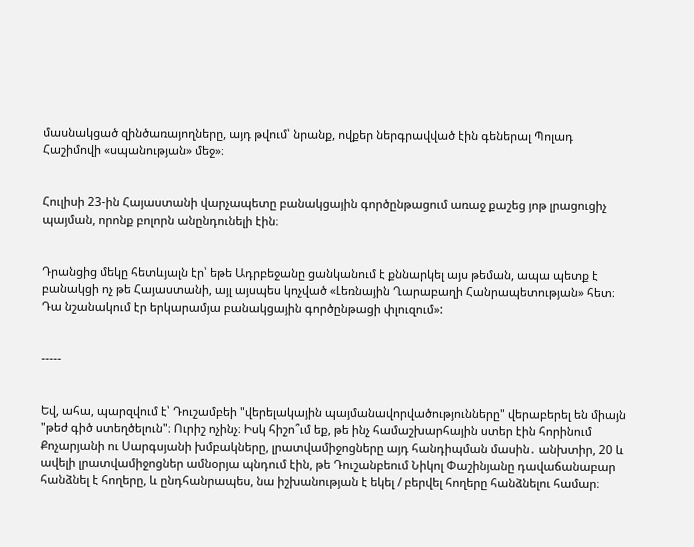մասնակցած զինծառայողները, այդ թվում՝ նրանք, ովքեր ներգրավված էին գեներալ Պոլադ Հաշիմովի «սպանության» մեջ»։


Հուլիսի 23-ին Հայաստանի վարչապետը բանակցային գործընթացում առաջ քաշեց յոթ լրացուցիչ պայման, որոնք բոլորն անընդունելի էին։


Դրանցից մեկը հետևյալն էր՝ եթե Ադրբեջանը ցանկանում է քննարկել այս թեման, ապա պետք է բանակցի ոչ թե Հայաստանի, այլ այսպես կոչված «Լեռնային Ղարաբաղի Հանրապետության» հետ։ Դա նշանակում էր երկարամյա բանակցային գործընթացի փլուզում»:


-----


Եվ, ահա, պարզվում է՝ Դուշամբեի "վերելակային պայմանավորվածությունները" վերաբերել են միայն "թեժ գիծ ստեղծելուն"։ Ուրիշ ոչինչ։ Իսկ հիշո՞ւմ եք, թե ինչ համաշխարհային ստեր էին հորինում Քոչարյանի ու Սարգսյանի խմբակները, լրատվամիջոցները այդ հանդիպման մասին․ անխտիր, 20 և ավելի լրատվամիջոցներ ամնօրյա պնդում էին, թե Դուշանբեում Նիկոլ Փաշինյանը դավաճանաբար հանձնել է հողերը, և ընդհանրապես, նա իշխանության է եկել / բերվել հողերը հանձնելու համար։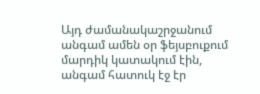Այդ ժամանակաշրջանում անգամ ամեն օր ֆեյսբուքում մարդիկ կատակում էին, անգամ հատուկ էջ էր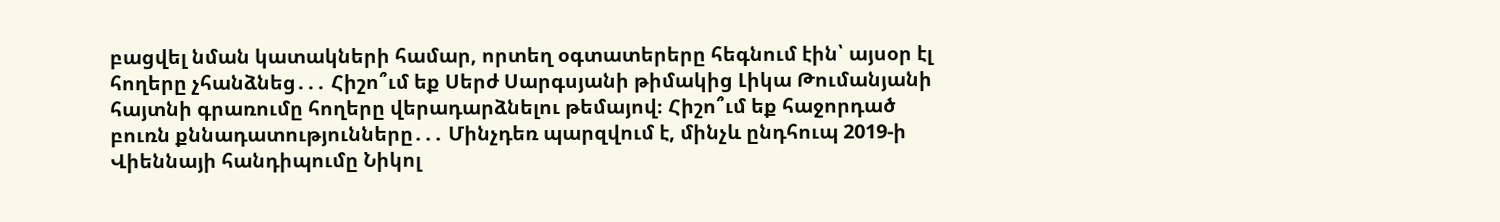բացվել նման կատակների համար, որտեղ օգտատերերը հեգնում էին՝ այսօր էլ հողերը չհանձնեց․․․ Հիշո՞ւմ եք Սերժ Սարգսյանի թիմակից Լիկա Թումանյանի հայտնի գրառումը հողերը վերադարձնելու թեմայով։ Հիշո՞ւմ եք հաջորդած բուռն քննադատությունները․․․ Մինչդեռ պարզվում է, մինչև ընդհուպ 2019-ի Վիեննայի հանդիպումը Նիկոլ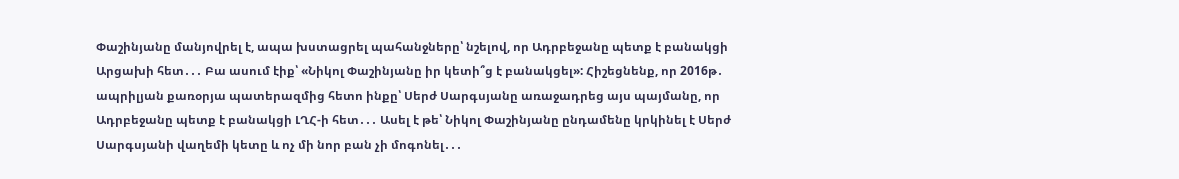Փաշինյանը մանյովրել է, ապա խստացրել պահանջները՝ նշելով, որ Ադրբեջանը պետք է բանակցի Արցախի հետ․․․ Բա ասում էիք՝ «Նիկոլ Փաշինյանը իր կետի՞ց է բանակցել»: Հիշեցնենք, որ 2016թ․ ապրիլյան քառօրյա պատերազմից հետո ինքը՝ Սերժ Սարգսյանը առաջադրեց այս պայմանը, որ Ադրբեջանը պետք է բանակցի ԼՂՀ-ի հետ․․․ Ասել է թե՝ Նիկոլ Փաշինյանը ընդամենը կրկինել է Սերժ Սարգսյանի վաղեմի կետը և ոչ մի նոր բան չի մոգոնել․․․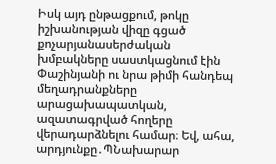Իսկ այդ ընթացքում, թոկը իշխանության վիզը գցած քոչարյանասերժական խմբակները սաստկացնում էին Փաշինյանի ու նրա թիմի հանդեպ մեղադրանքները արացախապատկան, ազատագրված հողերը վերադարձնելու համար։ Եվ, ահա, արդյունքը․ՊՆախարար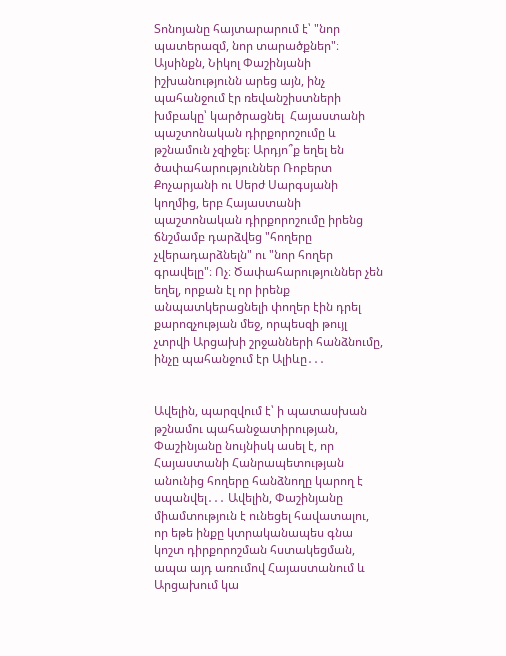Տոնոյանը հայտարարում է՝ "նոր պատերազմ, նոր տարածքներ"։ Այսինքն, Նիկոլ Փաշինյանի իշխանությունն արեց այն, ինչ պահանջում էր ռեվանշիստների խմբակը՝ կարծրացնել  Հայաստանի պաշտոնական դիրքորոշումը և թշնամուն չզիջել։ Արդյո՞ք եղել են ծափահարություններ Ռոբերտ Քոչարյանի ու Սերժ Սարգսյանի կողմից, երբ Հայաստանի պաշտոնական դիրքորոշումը իրենց ճնշմամբ դարձվեց "հողերը չվերադարձնելն" ու "նոր հողեր գրավելը"։ Ոչ։ Ծափահարություններ չեն եղել, որքան էլ որ իրենք անպատկերացնելի փողեր էին դրել քարոզչության մեջ, որպեսզի թույլ չտրվի Արցախի շրջանների հանձնումը, ինչը պահանջում էր Ալիևը․․․


Ավելին, պարզվում է՝ ի պատասխան թշնամու պահանջատիրության, Փաշինյանը նույնիսկ ասել է, որ Հայաստանի Հանրապետության անունից հողերը հանձնողը կարող է սպանվել․․․ Ավելին, Փաշինյանը միամտություն է ունեցել հավատալու, որ եթե ինքը կտրականապես գնա կոշտ դիրքորոշման հստակեցման, ապա այդ առումով Հայաստանում և Արցախում կա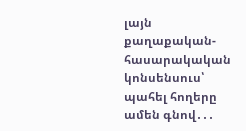լայն քաղաքական-հասարակական կոնսենսուս՝ պահել հողերը ամեն գնով․․․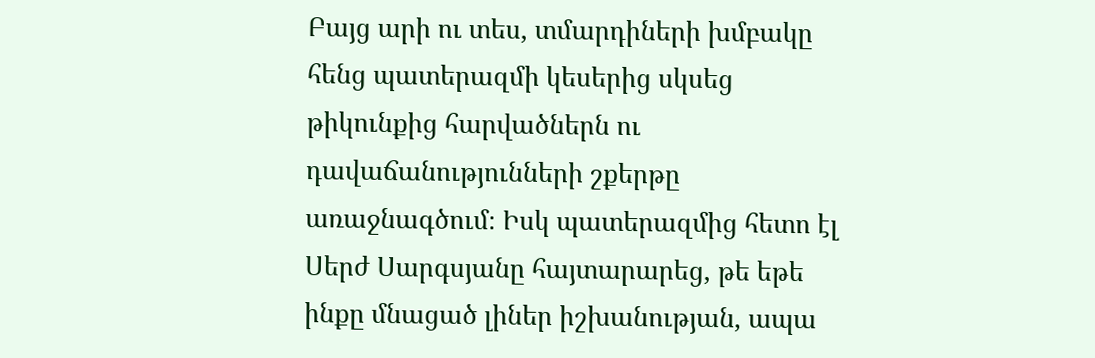Բայց արի ու տես, տմարդիների խմբակը հենց պատերազմի կեսերից սկսեց թիկունքից հարվածներն ու դավաճանությունների շքերթը առաջնագծում։ Իսկ պատերազմից հետո էլ Սերժ Սարգսյանը հայտարարեց, թե եթե ինքը մնացած լիներ իշխանության, ապա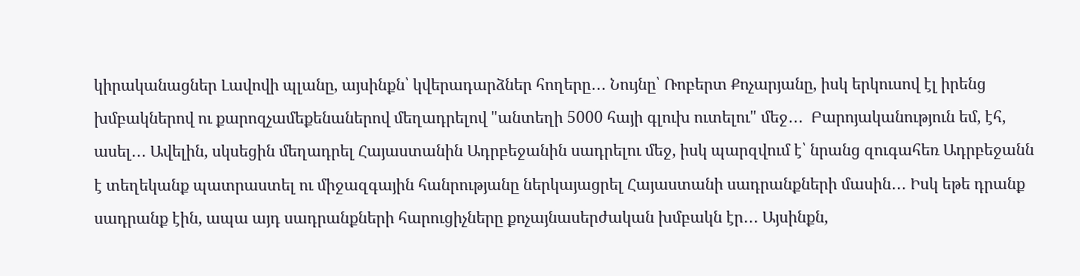կիրականացներ Լավովի պլանը, այսինքն՝ կվերադարձներ հողերը․․․ Նույնը՝ Ռոբերտ Քոչարյանը, իսկ երկուսով էլ իրենց խմբակներով ու քարոզչամեքենաներով մեղադրելով "անտեղի 5000 հայի գլուխ ուտելու" մեջ․․․  Բարոյականություն եմ, էհ, ասել․․․ Ավելին, սկսեցին մեղադրել Հայաստանին Ադրբեջանին սադրելու մեջ, իսկ պարզվում է՝ նրանց զուգահեռ Ադրբեջանն է տեղեկանք պատրաստել ու միջազգային հանրությանը ներկայացրել Հայաստանի սադրանքների մասին․․․ Իսկ եթե դրանք սադրանք էին, ապա այդ սադրանքների հարուցիչները քոչայնասերժական խմբակն էր․․․ Այսինքն,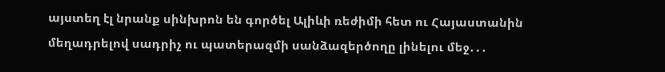այստեղ էլ նրանք սինխրոն են գործել Ալիևի ռեժիմի հետ ու Հայաստանին մեղադրելով սադրիչ ու պատերազմի սանձազերծողը լինելու մեջ․․․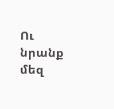Ու նրանք մեզ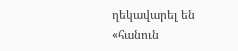ղեկավարել են «հանուն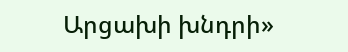Արցախի խնդրի»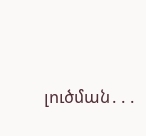լուծման․․․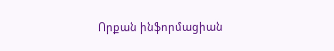Որքան ինֆորմացիան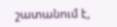շատանում է,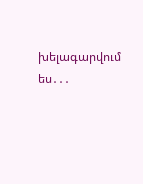խելագարվում ես․․․